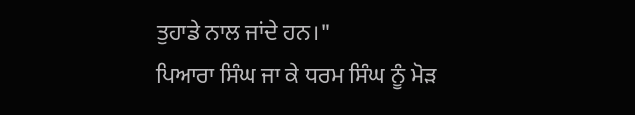ਤੁਹਾਡੇ ਨਾਲ ਜਾਂਦੇ ਹਨ।"
ਪਿਆਰਾ ਸਿੰਘ ਜਾ ਕੇ ਧਰਮ ਸਿੰਘ ਨੂੰ ਮੋੜ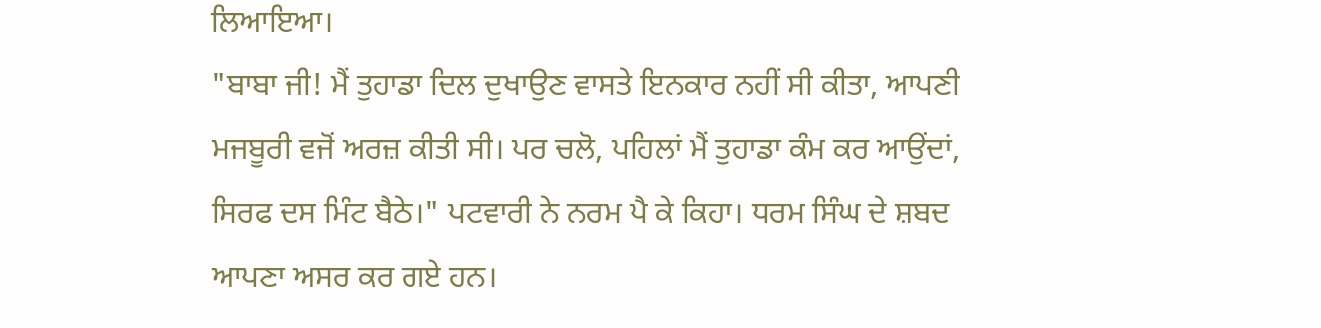ਲਿਆਇਆ।
"ਬਾਬਾ ਜੀ! ਮੈਂ ਤੁਹਾਡਾ ਦਿਲ ਦੁਖਾਉਣ ਵਾਸਤੇ ਇਨਕਾਰ ਨਹੀਂ ਸੀ ਕੀਤਾ, ਆਪਣੀ ਮਜਬੂਰੀ ਵਜੋਂ ਅਰਜ਼ ਕੀਤੀ ਸੀ। ਪਰ ਚਲੋ, ਪਹਿਲਾਂ ਮੈਂ ਤੁਹਾਡਾ ਕੰਮ ਕਰ ਆਉਂਦਾਂ, ਸਿਰਫ ਦਸ ਮਿੰਟ ਬੈਠੇ।" ਪਟਵਾਰੀ ਨੇ ਨਰਮ ਪੈ ਕੇ ਕਿਹਾ। ਧਰਮ ਸਿੰਘ ਦੇ ਸ਼ਬਦ ਆਪਣਾ ਅਸਰ ਕਰ ਗਏ ਹਨ।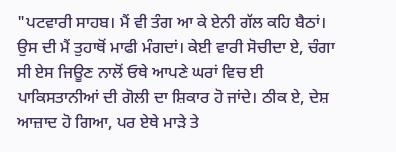"ਪਟਵਾਰੀ ਸਾਹਬ। ਮੈਂ ਵੀ ਤੰਗ ਆ ਕੇ ਏਨੀ ਗੱਲ ਕਹਿ ਬੈਠਾਂ। ਉਸ ਦੀ ਮੈਂ ਤੁਹਾਥੋਂ ਮਾਫੀ ਮੰਗਦਾਂ। ਕੇਈ ਵਾਰੀ ਸੋਚੀਦਾ ਏ, ਚੰਗਾ ਸੀ ਏਸ ਜਿਊਣ ਨਾਲੋਂ ਓਥੇ ਆਪਣੇ ਘਰਾਂ ਵਿਚ ਈ ਪਾਕਿਸਤਾਨੀਆਂ ਦੀ ਗੋਲੀ ਦਾ ਸ਼ਿਕਾਰ ਹੋ ਜਾਂਦੇ। ਠੀਕ ਏ, ਦੇਸ਼ ਆਜ਼ਾਦ ਹੋ ਗਿਆ, ਪਰ ਏਥੇ ਮਾੜੇ ਤੇ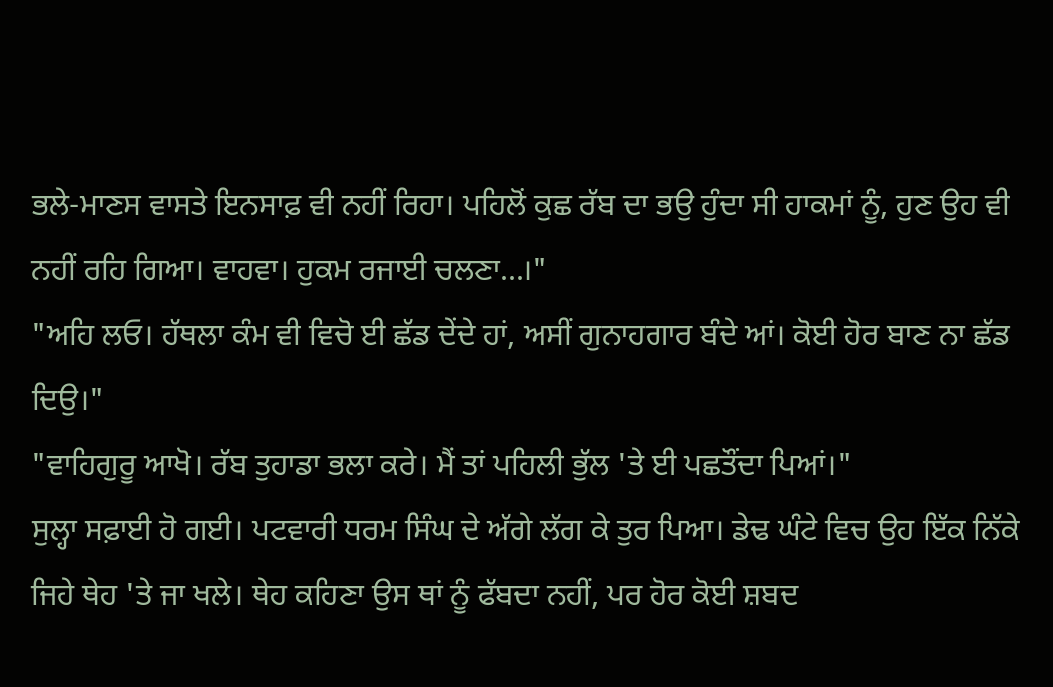ਭਲੇ-ਮਾਣਸ ਵਾਸਤੇ ਇਨਸਾਫ਼ ਵੀ ਨਹੀਂ ਰਿਹਾ। ਪਹਿਲੋਂ ਕੁਛ ਰੱਬ ਦਾ ਭਉ ਹੁੰਦਾ ਸੀ ਹਾਕਮਾਂ ਨੂੰ, ਹੁਣ ਉਹ ਵੀ ਨਹੀਂ ਰਹਿ ਗਿਆ। ਵਾਹਵਾ। ਹੁਕਮ ਰਜਾਈ ਚਲਣਾ...।"
"ਅਹਿ ਲਓ। ਹੱਥਲਾ ਕੰਮ ਵੀ ਵਿਚੋ ਈ ਛੱਡ ਦੇਂਦੇ ਹਾਂ, ਅਸੀਂ ਗੁਨਾਹਗਾਰ ਬੰਦੇ ਆਂ। ਕੋਈ ਹੋਰ ਬਾਣ ਨਾ ਛੱਡ ਦਿਉ।"
"ਵਾਹਿਗੁਰੂ ਆਖੋ। ਰੱਬ ਤੁਹਾਡਾ ਭਲਾ ਕਰੇ। ਮੈਂ ਤਾਂ ਪਹਿਲੀ ਭੁੱਲ 'ਤੇ ਈ ਪਛਤੌਂਦਾ ਪਿਆਂ।"
ਸੁਲ੍ਹਾ ਸਫ਼ਾਈ ਹੋ ਗਈ। ਪਟਵਾਰੀ ਧਰਮ ਸਿੰਘ ਦੇ ਅੱਗੇ ਲੱਗ ਕੇ ਤੁਰ ਪਿਆ। ਡੇਢ ਘੰਟੇ ਵਿਚ ਉਹ ਇੱਕ ਨਿੱਕੇ ਜਿਹੇ ਥੇਹ 'ਤੇ ਜਾ ਖਲੇ। ਥੇਹ ਕਹਿਣਾ ਉਸ ਥਾਂ ਨੂੰ ਫੱਬਦਾ ਨਹੀਂ, ਪਰ ਹੋਰ ਕੋਈ ਸ਼ਬਦ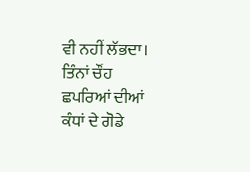ਵੀ ਨਹੀਂ ਲੱਭਦਾ। ਤਿੰਨਾਂ ਚੌਂਹ ਛਪਰਿਆਂ ਦੀਆਂ ਕੰਧਾਂ ਦੇ ਗੋਡੇ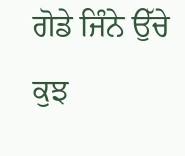ਗੋਡੇ ਜਿੰਨੇ ਉੱਚੇ ਕੁਝ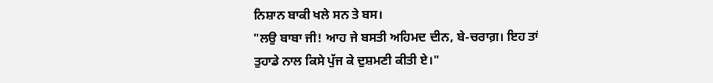ਨਿਸ਼ਾਨ ਬਾਕੀ ਖਲੇ ਸਨ ਤੇ ਬਸ।
"ਲਉ ਬਾਬਾ ਜੀ! ਆਹ ਜੇ ਬਸਤੀ ਅਹਿਮਦ ਦੀਨ, ਬੇ-ਚਰਾਗ਼। ਇਹ ਤਾਂ ਤੁਹਾਡੇ ਨਾਲ ਕਿਸੇ ਪੁੱਜ ਕੇ ਦੁਸ਼ਮਣੀ ਕੀਤੀ ਏ।"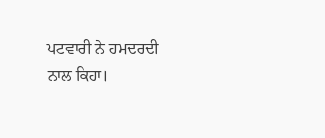ਪਟਵਾਰੀ ਨੇ ਹਮਦਰਦੀ ਨਾਲ ਕਿਹਾ।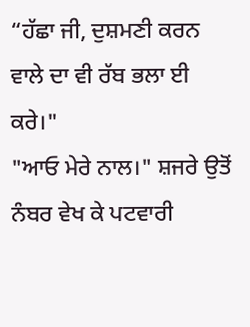“ਹੱਛਾ ਜੀ, ਦੁਸ਼ਮਣੀ ਕਰਨ ਵਾਲੇ ਦਾ ਵੀ ਰੱਬ ਭਲਾ ਈ ਕਰੇ।"
"ਆਓ ਮੇਰੇ ਨਾਲ।" ਸ਼ਜਰੇ ਉਤੋਂ ਨੰਬਰ ਵੇਖ ਕੇ ਪਟਵਾਰੀ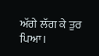ਅੱਗੇ ਲੱਗ ਕੇ ਤੁਰ ਪਿਆ।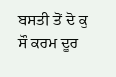ਬਸਤੀ ਤੋਂ ਦੋ ਕੁ ਸੌ ਕਰਮ ਦੂਰ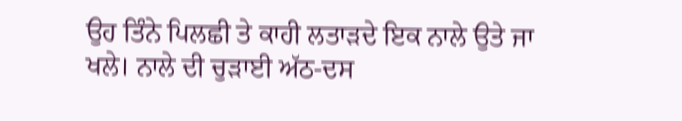ਉਹ ਤਿੰਨੇ ਪਿਲਛੀ ਤੇ ਕਾਹੀ ਲਤਾੜਦੇ ਇਕ ਨਾਲੇ ਉਤੇ ਜਾ ਖਲੇ। ਨਾਲੇ ਦੀ ਚੁੜਾਈ ਅੱਠ-ਦਸ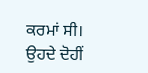ਕਰਮਾਂ ਸੀ। ਉਹਦੇ ਦੋਹੀਂ